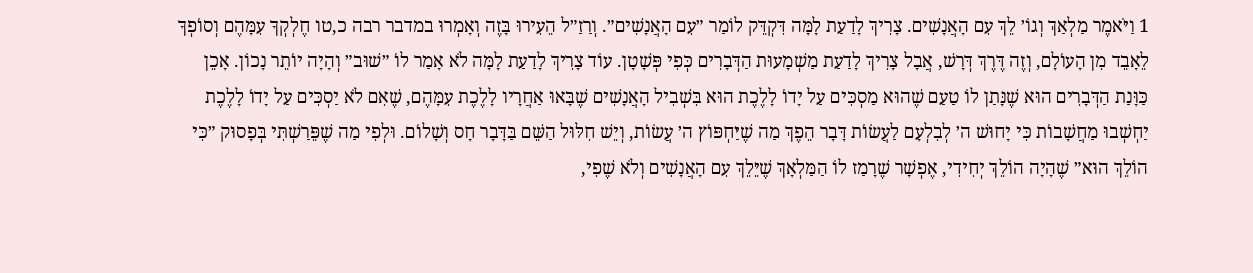1 וַיֹּאמֶר מַלְאַךְ וְגוֹ׳ לֵךְ עִם הָאֲנָשִׁים. צָרִיךְ לָדַעַת לָמָּה דִּקְדֵּק לוֹמַר ״עִם הָאֲנָשִׁים״. וְרַזַ״ל הֵעִירוּ בָּזֶה וְאָמְרוּ במדבר רבה כ,טו חֶלְקְךָ עִמָּהֶם וְסוֹפְךָ לֵאָבֵד מִן הָעוֹלָם, וְזֶה דֶּרֶךְ דְּרָשׁ, אֲבָל צָרִיךְ לָדַעַת מַשְׁמָעוּת הַדְּבָרִים כְּפִי פְּשָׁטָן. עוֹד צָרִיךְ לָדַעַת לָמָּה לֹא אָמַר לוֹ ״שׁוּב״ וְהָיָה יוֹתֵר נָכוֹן. אָכֵן כַּוָּנַת הַדְּבָרִים הוּא שֶׁנָּתַן לוֹ טַעַם שֶׁהוּא מַסְכִּים עַל יָדוֹ לָלֶכֶת הוּא בִּשְׁבִיל הָאֲנָשִׁים שֶׁבָּאוּ אַחֲרָיו לָלֶכֶת עִמָּהֶם, שֶׁאִם לֹא יַסְכִּים עַל יָדוֹ לָלֶכֶת יַחְשְׁבוּ מַחֲשָׁבוֹת כִּי יָחוּשׁ ה׳ לְבִלְעָם לַעֲשׂוֹת דָּבָר הֵפֶךְ מַה שֶׁיַּחְפּוֹץ ה׳ עֲשׂוֹת, וְיֵשׁ חִלּוּל הַשֵּׁם בַּדָּבָר חָס וְשָׁלוֹם. וּלְפִי מַה שֶׁפֵּרַשְׁתִּי בְּפָסוּק ״כִּי הוֹלֵךְ הוּא״ שֶׁהָיָה הוֹלֵךְ יְחִידִי, אֶפְשָׁר שֶׁרָמַז לוֹ הַמַּלְאָךְ שֶׁיֵּלֵךְ עִם הָאֲנָשִׁים וְלֹא שֶׁפִי,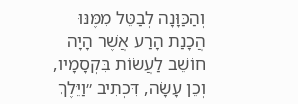וְהַכַּוָּנָה לְבַטֵּל מִמֶּנּוּ הֲכָנַת הָרַע אֲשֶׁר הָיָה חוֹשֵׁב לַעֲשׂוֹת בִּקְסָמָיו, וְכֵן עָשָׂה, דִּכְתִיב ״וַיֵּלֶךְ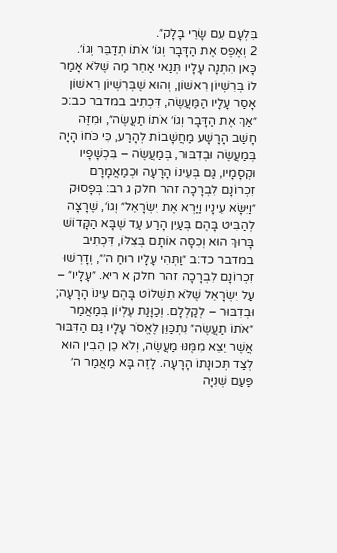בִּלְעָם עִם שָׂרֵי בָלָק״.
2 וְאֶפֶס אֶת הַדָּבָר וְגוֹ׳ אֹתוֹ תְדַבֵּר וְגוֹ׳. כָּאן הִתְנָה עָלָיו תְּנַאי אַחֵר מַה שֶׁלֹּא אָמַר לוֹ בְּרִשְׁיוֹן רִאשׁוֹן, וְהוּא שֶׁבְּרִשְׁיוֹן רִאשׁוֹן אָסַר עָלָיו הַמַּעֲשֶׂה, דִּכְתִיב במדבר כב:כ ״אַךְ אֶת הַדָּבָר וְגוֹ׳ אֹתוֹ תַעֲשֶׂה״, וּמִזֶּה חָשַׁב הָרָשָׁע מַחֲשָׁבוֹת לְהָרַע, כִּי כֹּחוֹ הָיָה בְּמַעֲשֶׂה וּבְדִבּוּר, בְּמַעֲשֶׂה – בִּכְשָׁפָיו וּקְסָמָיו, גַּם בְּעֵינוֹ הָרָעָה וּכְמַאֲמָרָם זִכְרוֹנָם לִבְרָכָה זהר חלק ג רב: בְּפָסוּק ״וַיִּשָּׂא עֵינָיו וַיַּרְא אֶת יִשְׂרָאֵל״ וְגוֹ׳, שֶׁרָצָה לְהַבִּיט בָּהֶם בְּעַיִן הָרַע עַד שֶׁבָּא הַקָּדוֹשׁ בָּרוּךְ הוּא וְכִסָּה אוֹתָם בְּצִלּוֹ, דִּכְתִיב במדבר כד:ב ״וַתְּהִי עָלָיו רוּחַ ה׳״, וְדָרְשׁוּ זִכְרוֹנָם לִבְרָכָה זהר חלק א ריא. ״עָלָיו״ – עַל יִשְׂרָאֵל שֶׁלֹּא תִשְׁלוֹט בָּהֶם עֵינוֹ הָרָעָה; וּבְדִבּוּר – לְקַלְלָם. וְכַוָּנַת עֶלְיוֹן בְּמַאֲמַר ״אֹתוֹ תַעֲשֶׂה״ נִתְכַּוֵּן לֶאֱסֹר עָלָיו גַּם הַדִּבּוּר אֲשֶׁר יֵצֵא מִמֶּנּוּ מַעֲשֶׂה, וְלֹא כֵן הֵבִין הוּא לְצַד תְּכוּנָתוֹ הָרָעָה. לָזֶה בָּא מַאֲמַר ה׳ פַּעַם שְׁנִיָּה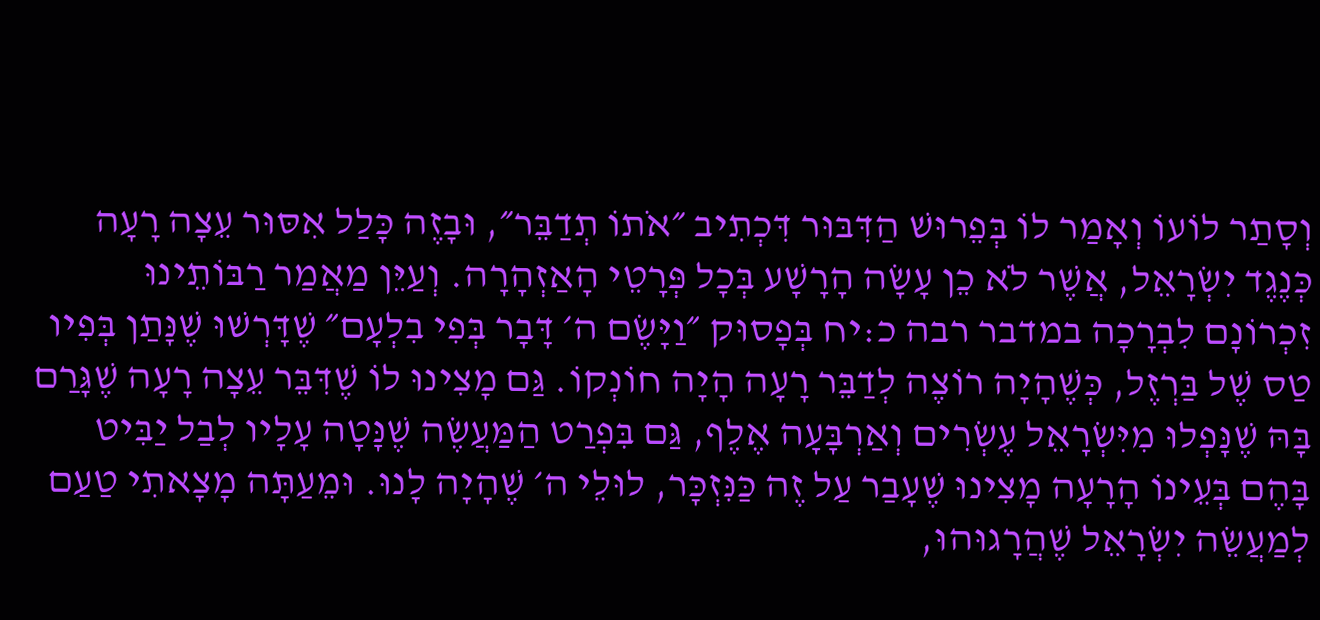וְסָתַר לוֹעוֹ וְאָמַר לוֹ בְּפֵרוּשׁ הַדִּבּוּר דִּכְתִיב ״אֹתוֹ תְדַבֵּר״, וּבָזֶה כָּלַל אִסּוּר עֵצָה רָעָה כְּנֶגֶד יִשְׂרָאֵל, אֲשֶׁר לֹא כֵן עָשָׂה הָרָשָׁע בְּכָל פְּרָטֵי הָאַזְהָרָה. וְעַיֵּן מַאֲמַר רַבּוֹתֵינוּ זִכְרוֹנָם לִבְרָכָה במדבר רבה כ:יח בְּפָסוּק ״וַיָּשֶׂם ה׳ דָּבָר בְּפִי בִלְעָם״ שֶׁדָּרְשׁוּ שֶׁנָּתַן בְּפִיו טַס שֶׁל בַּרְזֶל, כְּשֶׁהָיָה רוֹצֶה לְדַבֵּר רָעָה הָיָה חוֹנְקוֹ. גַּם מָצִינוּ לוֹ שֶׁדִּבֵּר עֵצָה רָעָה שֶׁגָּרַם בָּהּ שֶׁנָּפְלוּ מִיִּשְׂרָאֵל עֶשְׂרִים וְאַרְבָּעָה אֶלֶף, גַּם בִּפְרַט הַמַּעֲשֶׂה שֶׁנָּטָה עָלָיו לְבַל יַבִּיט בָּהֶם בְּעֵינוֹ הָרָעָה מָצִינוּ שֶׁעָבַר עַל זֶה כַּנִּזְכָּר, לוּלֵי ה׳ שֶׁהָיָה לָנוּ. וּמֵעַתָּה מָצָאתִי טַעַם לְמַעֲשֵׂה יִשְׂרָאֵל שֶׁהֲרָגוּהוּ,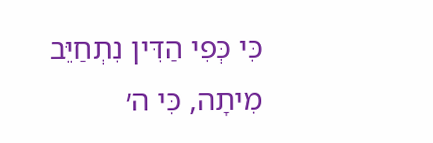כִּי כְּפִי הַדִּין נִתְחַיֵּב מִיתָה, כִּי ה׳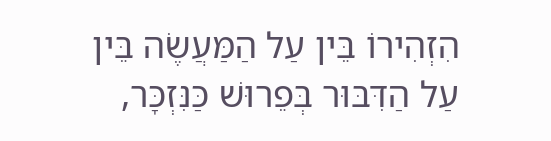הִזְהִירוֹ בֵּין עַל הַמַּעֲשֶׂה בֵּין עַל הַדִּבּוּר בְּפֵרוּשׁ כַּנִּזְכָּר,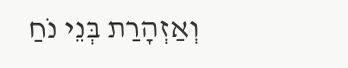וְאַזְהָרַת בְּנֵי נֹחַ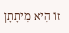זוֹ הִיא מִיתָתָן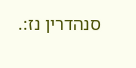סנהדרין נז:.